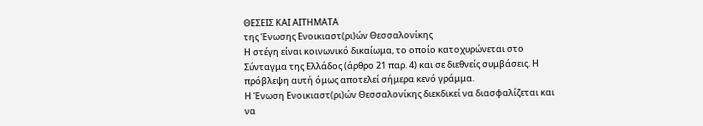ΘΕΣΕΙΣ ΚΑΙ ΑΙΤΗΜΑΤΑ
της Ένωσης Ενοικιαστ(ρι)ών Θεσσαλονίκης
Η στέγη είναι κοινωνικό δικαίωμα, το οποίο κατοχυρώνεται στο Σύνταγμα της Ελλάδος (άρθρο 21 παρ. 4) και σε διεθνείς συμβάσεις. Η πρόβλεψη αυτή όμως αποτελεί σήμερα κενό γράμμα.
Η Ένωση Ενοικιαστ(ρι)ών Θεσσαλονίκης διεκδικεί να διασφαλίζεται και να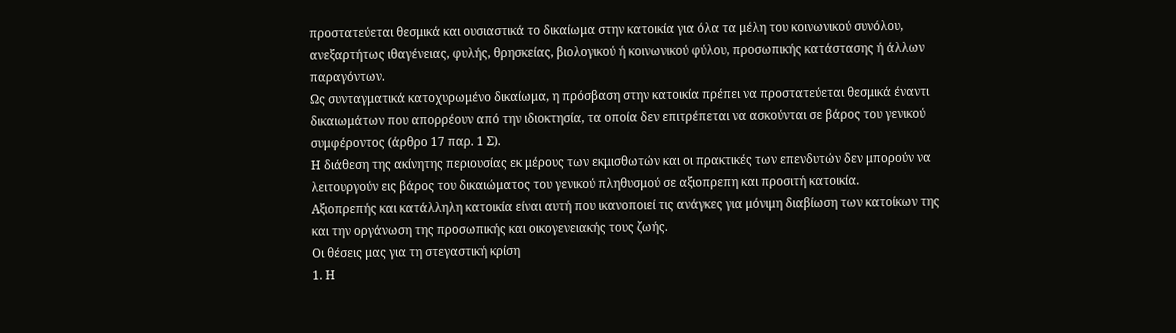προστατεύεται θεσμικά και ουσιαστικά το δικαίωμα στην κατοικία για όλα τα μέλη του κοινωνικού συνόλου, ανεξαρτήτως ιθαγένειας, φυλής, θρησκείας, βιολογικού ή κοινωνικού φύλου, προσωπικής κατάστασης ή άλλων παραγόντων.
Ως συνταγματικά κατοχυρωμένο δικαίωμα, η πρόσβαση στην κατοικία πρέπει να προστατεύεται θεσμικά έναντι δικαιωμάτων που απορρέουν από την ιδιοκτησία, τα οποία δεν επιτρέπεται να ασκούνται σε βάρος του γενικού συμφέροντος (άρθρο 17 παρ. 1 Σ).
Η διάθεση της ακίνητης περιουσίας εκ μέρους των εκμισθωτών και οι πρακτικές των επενδυτών δεν μπορούν να λειτουργούν εις βάρος του δικαιώματος του γενικού πληθυσμού σε αξιοπρεπη και προσιτή κατοικία.
Αξιοπρεπής και κατάλληλη κατοικία είναι αυτή που ικανοποιεί τις ανάγκες για μόνιμη διαβίωση των κατοίκων της και την οργάνωση της προσωπικής και οικογενειακής τους ζωής.
Οι θέσεις μας για τη στεγαστική κρίση
1. Η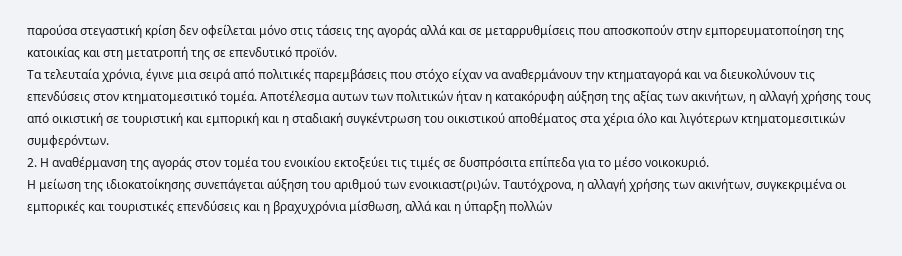παρούσα στεγαστική κρίση δεν οφείλεται μόνο στις τάσεις της αγοράς αλλά και σε μεταρρυθμίσεις που αποσκοπούν στην εμπορευματοποίηση της κατοικίας και στη μετατροπή της σε επενδυτικό προϊόν.
Τα τελευταία χρόνια, έγινε μια σειρά από πολιτικές παρεμβάσεις που στόχο είχαν να αναθερμάνουν την κτηματαγορά και να διευκολύνουν τις επενδύσεις στον κτηματομεσιτικό τομέα. Αποτέλεσμα αυτων των πολιτικών ήταν η κατακόρυφη αύξηση της αξίας των ακινήτων, η αλλαγή χρήσης τους από οικιστική σε τουριστική και εμπορική και η σταδιακή συγκέντρωση του οικιστικού αποθέματος στα χέρια όλο και λιγότερων κτηματομεσιτικών συμφερόντων.
2. Η αναθέρμανση της αγοράς στον τομέα του ενοικίου εκτοξεύει τις τιμές σε δυσπρόσιτα επίπεδα για το μέσο νοικοκυριό.
Η μείωση της ιδιοκατοίκησης συνεπάγεται αύξηση του αριθμού των ενοικιαστ(ρι)ών. Ταυτόχρονα, η αλλαγή χρήσης των ακινήτων, συγκεκριμένα οι εμπορικές και τουριστικές επενδύσεις και η βραχυχρόνια μίσθωση, αλλά και η ύπαρξη πολλών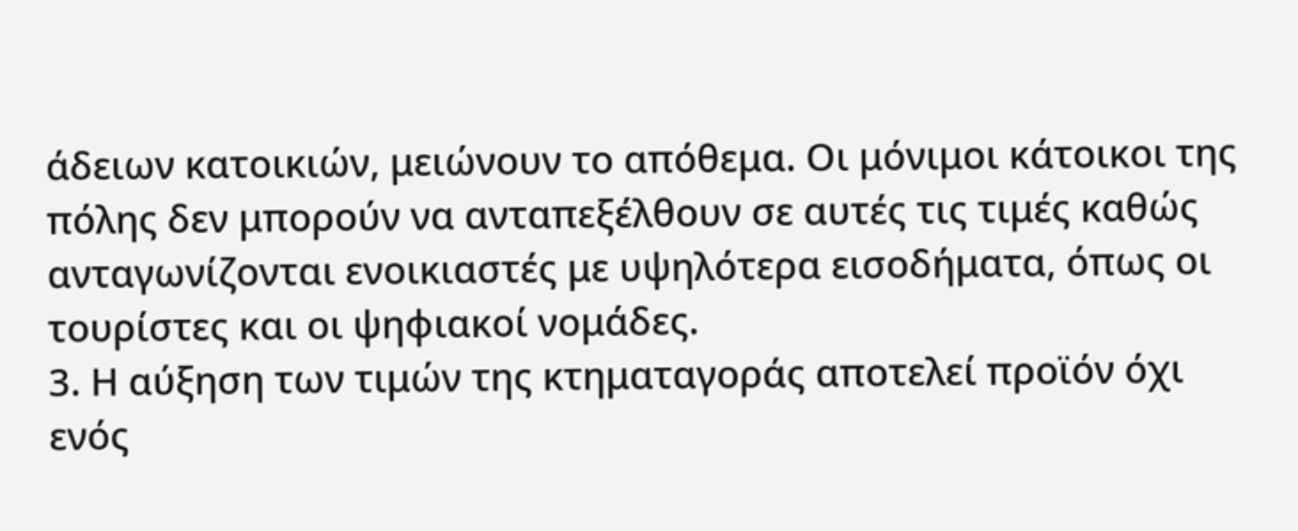άδειων κατοικιών, μειώνουν το απόθεμα. Οι μόνιμοι κάτοικοι της πόλης δεν μπορούν να ανταπεξέλθουν σε αυτές τις τιμές καθώς ανταγωνίζονται ενοικιαστές με υψηλότερα εισοδήματα, όπως οι τουρίστες και οι ψηφιακοί νομάδες.
3. Η αύξηση των τιμών της κτηματαγοράς αποτελεί προϊόν όχι ενός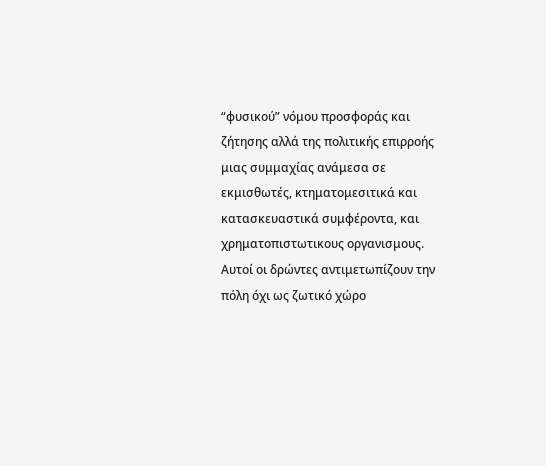“φυσικού” νόμου προσφοράς και ζήτησης αλλά της πολιτικής επιρροής μιας συμμαχίας ανάμεσα σε εκμισθωτές, κτηματομεσιτικά και κατασκευαστικά συμφέροντα, και χρηματοπιστωτικους οργανισμους.
Αυτοί οι δρώντες αντιμετωπίζουν την πόλη όχι ως ζωτικό χώρο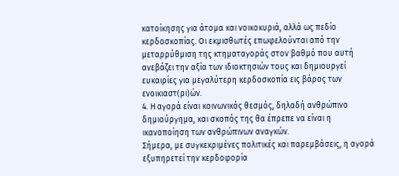κατοίκησης για άτομα και νοικοκυριά, αλλά ως πεδίο κερδοσκοπίας. Οι εκμισθωτές επωφελούνται από την μεταρρύθμιση της κτηματαγοράς στον βαθμό που αυτή ανεβάζει την αξία των ιδιοκτησιών τους και δημιουργεί ευκαιρίες για μεγαλύτερη κερδοσκοπία εις βάρος των ενοικιαστ(ρι)ών.
4. Η αγορά είναι κοινωνικός θεσμός, δηλαδή ανθρώπινο δημιούργημα, και σκοπός της θα έπρεπε να είναι η ικανοποίηση των ανθρώπινων αναγκών.
Σήμερα, με συγκεκριμένες πολιτικές και παρεμβάσεις, η αγορά εξυπηρετεί την κερδοφορία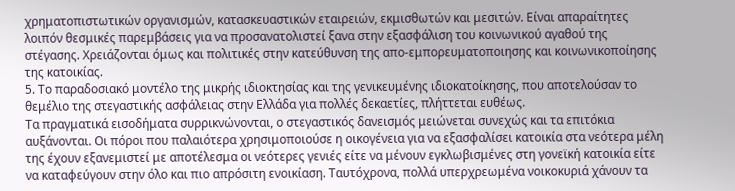χρηματοπιστωτικών οργανισμών, κατασκευαστικών εταιρειών, εκμισθωτών και μεσιτών. Είναι απαραίτητες λοιπόν θεσμικές παρεμβάσεις για να προσανατολιστεί ξανα στην εξασφάλιση του κοινωνικού αγαθού της στέγασης. Χρειάζονται όμως και πολιτικές στην κατεύθυνση της απο-εμπορευματοποιησης και κοινωνικοποίησης της κατοικίας.
5. Το παραδοσιακό μοντέλο της μικρής ιδιοκτησίας και της γενικευμένης ιδιοκατοίκησης, που αποτελούσαν το θεμέλιο της στεγαστικής ασφάλειας στην Ελλάδα για πολλές δεκαετίες, πλήττεται ευθέως.
Τα πραγματικά εισοδήματα συρρικνώνονται, ο στεγαστικός δανεισμός μειώνεται συνεχώς και τα επιτόκια αυξάνονται. Οι πόροι που παλαιότερα χρησιμοποιούσε η οικογένεια για να εξασφαλίσει κατοικία στα νεότερα μέλη της έχουν εξανεμιστεί με αποτέλεσμα οι νεότερες γενιές είτε να μένουν εγκλωβισμένες στη γονεϊκή κατοικία είτε να καταφεύγουν στην όλο και πιο απρόσιτη ενοικίαση. Ταυτόχρονα, πολλά υπερχρεωμένα νοικοκυριά χάνουν τα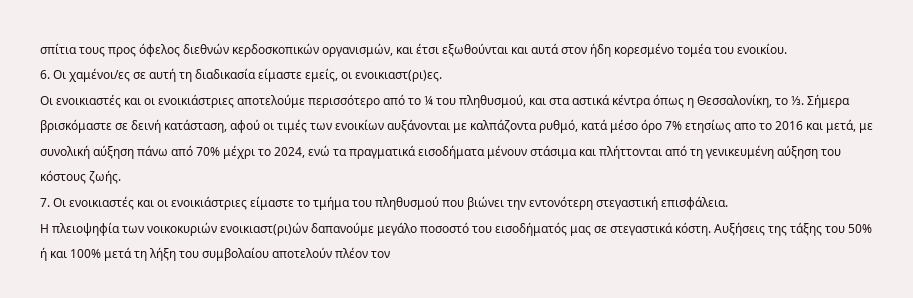σπίτια τους προς όφελος διεθνών κερδοσκοπικών οργανισμών, και έτσι εξωθούνται και αυτά στον ήδη κορεσμένο τομέα του ενοικίου.
6. Οι χαμένοι/ες σε αυτή τη διαδικασία είμαστε εμείς, οι ενοικιαστ(ρι)ες.
Οι ενοικιαστές και οι ενοικιάστριες αποτελούμε περισσότερο από το ¼ του πληθυσμού, και στα αστικά κέντρα όπως η Θεσσαλονίκη, το ⅓. Σήμερα βρισκόμαστε σε δεινή κατάσταση, αφού οι τιμές των ενοικίων αυξάνονται με καλπάζοντα ρυθμό, κατά μέσο όρο 7% ετησίως απο το 2016 και μετά, με συνολική αύξηση πάνω από 70% μέχρι το 2024, ενώ τα πραγματικά εισοδήματα μένουν στάσιμα και πλήττονται από τη γενικευμένη αύξηση του κόστους ζωής.
7. Οι ενοικιαστές και οι ενοικιάστριες είμαστε το τμήμα του πληθυσμού που βιώνει την εντονότερη στεγαστική επισφάλεια.
Η πλειοψηφία των νοικοκυριών ενοικιαστ(ρι)ών δαπανούμε μεγάλο ποσοστό του εισοδήματός μας σε στεγαστικά κόστη. Αυξήσεις της τάξης του 50% ή και 100% μετά τη λήξη του συμβολαίου αποτελούν πλέον τον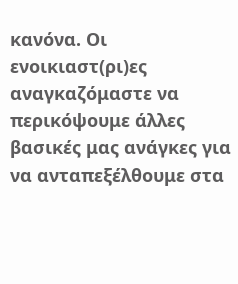κανόνα. Οι ενοικιαστ(ρι)ες αναγκαζόμαστε να περικόψουμε άλλες βασικές μας ανάγκες για να ανταπεξέλθουμε στα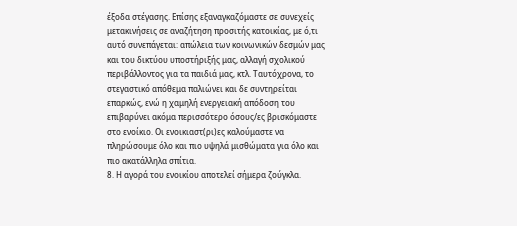έξοδα στέγασης. Επίσης εξαναγκαζόμαστε σε συνεχείς μετακινήσεις σε αναζήτηση προσιτής κατοικίας, με ό,τι αυτό συνεπάγεται: απώλεια των κοινωνικών δεσμών μας και του δικτύου υποστήριξής μας, αλλαγή σχολικού περιβάλλοντος για τα παιδιά μας, κτλ. Ταυτόχρονα, το στεγαστικό απόθεμα παλιώνει και δε συντηρείται επαρκώς, ενώ η χαμηλή ενεργειακή απόδοση του επιβαρύνει ακόμα περισσότερο όσους/ες βρισκόμαστε στο ενοίκιο. Οι ενοικιαστ(ρι)ες καλούμαστε να πληρώσουμε όλο και πιο υψηλά μισθώματα για όλο και πιο ακατάλληλα σπίτια.
8. Η αγορά του ενοικίου αποτελεί σήμερα ζούγκλα.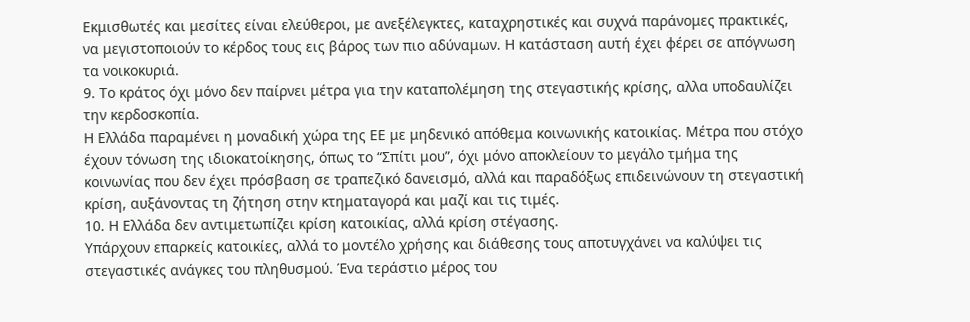Εκμισθωτές και μεσίτες είναι ελεύθεροι, με ανεξέλεγκτες, καταχρηστικές και συχνά παράνομες πρακτικές, να μεγιστοποιούν το κέρδος τους εις βάρος των πιο αδύναμων. Η κατάσταση αυτή έχει φέρει σε απόγνωση τα νοικοκυριά.
9. Το κράτος όχι μόνο δεν παίρνει μέτρα για την καταπολέμηση της στεγαστικής κρίσης, αλλα υποδαυλίζει την κερδοσκοπία.
Η Ελλάδα παραμένει η μοναδική χώρα της ΕΕ με μηδενικό απόθεμα κοινωνικής κατοικίας. Μέτρα που στόχο έχουν τόνωση της ιδιοκατοίκησης, όπως το “Σπίτι μου”, όχι μόνο αποκλείουν το μεγάλο τμήμα της κοινωνίας που δεν έχει πρόσβαση σε τραπεζικό δανεισμό, αλλά και παραδόξως επιδεινώνουν τη στεγαστική κρίση, αυξάνοντας τη ζήτηση στην κτηματαγορά και μαζί και τις τιμές.
10. Η Ελλάδα δεν αντιμετωπίζει κρίση κατοικίας, αλλά κρίση στέγασης.
Υπάρχουν επαρκείς κατοικίες, αλλά το μοντέλο χρήσης και διάθεσης τους αποτυγχάνει να καλύψει τις στεγαστικές ανάγκες του πληθυσμού. Ένα τεράστιο μέρος του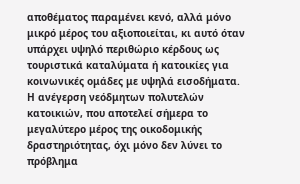αποθέματος παραμένει κενό, αλλά μόνο μικρό μέρος του αξιοποιείται, κι αυτό όταν υπάρχει υψηλό περιθώριο κέρδους ως τουριστικά καταλύματα ή κατοικίες για κοινωνικές ομάδες με υψηλά εισοδήματα. Η ανέγερση νεόδμητων πολυτελών κατοικιών, που αποτελεί σήμερα το μεγαλύτερο μέρος της οικοδομικής δραστηριότητας, όχι μόνο δεν λύνει το πρόβλημα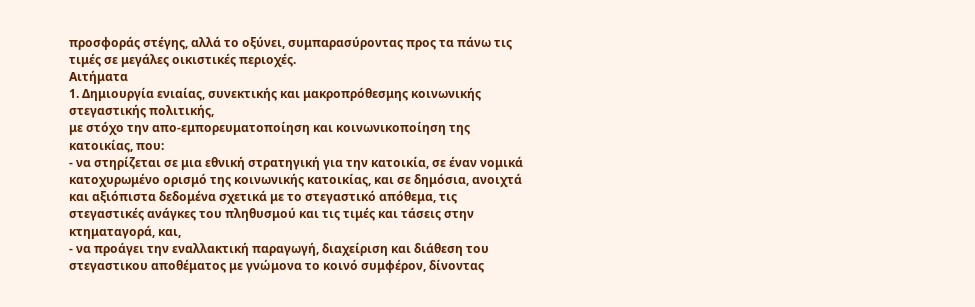προσφοράς στέγης, αλλά το οξύνει, συμπαρασύροντας προς τα πάνω τις τιμές σε μεγάλες οικιστικές περιοχές.
Αιτήματα
1. Δημιουργία ενιαίας, συνεκτικής και μακροπρόθεσμης κοινωνικής στεγαστικής πολιτικής,
με στόχο την απο-εμπορευματοποίηση και κοινωνικοποίηση της κατοικίας, που:
- να στηρίζεται σε μια εθνική στρατηγική για την κατοικία, σε έναν νομικά κατοχυρωμένο ορισμό της κοινωνικής κατοικίας, και σε δημόσια, ανοιχτά και αξιόπιστα δεδομένα σχετικά με το στεγαστικό απόθεμα, τις στεγαστικές ανάγκες του πληθυσμού και τις τιμές και τάσεις στην κτηματαγορά, και,
- να προάγει την εναλλακτική παραγωγή, διαχείριση και διάθεση του στεγαστικου αποθέματος με γνώμονα το κοινό συμφέρον, δίνοντας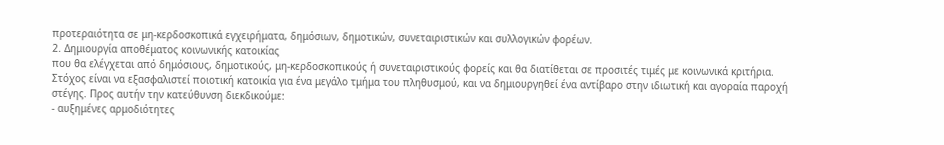προτεραιότητα σε μη-κερδοσκοπικά εγχειρήματα, δημόσιων, δημοτικών, συνεταιριστικών και συλλογικών φορέων.
2. Δημιουργία αποθέματος κοινωνικής κατοικίας
που θα ελέγχεται από δημόσιους, δημοτικούς, μη-κερδοσκοπικούς ή συνεταιριστικούς φορείς και θα διατίθεται σε προσιτές τιμές με κοινωνικά κριτήρια. Στόχος είναι να εξασφαλιστεί ποιοτική κατοικία για ένα μεγάλο τμήμα του πληθυσμού, και να δημιουργηθεί ένα αντίβαρο στην ιδιωτική και αγοραία παροχή στέγης. Προς αυτήν την κατεύθυνση διεκδικούμε:
- αυξημένες αρμοδιότητες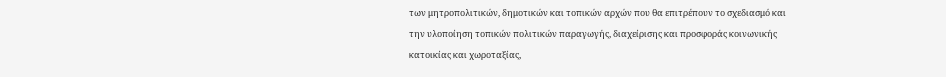των μητροπολιτικών, δημοτικών και τοπικών αρχών που θα επιτρέπουν το σχεδιασμό και την υλοποίηση τοπικών πολιτικών παραγωγής, διαχείρισης και προσφοράς κοινωνικής κατοικίας και χωροταξίας,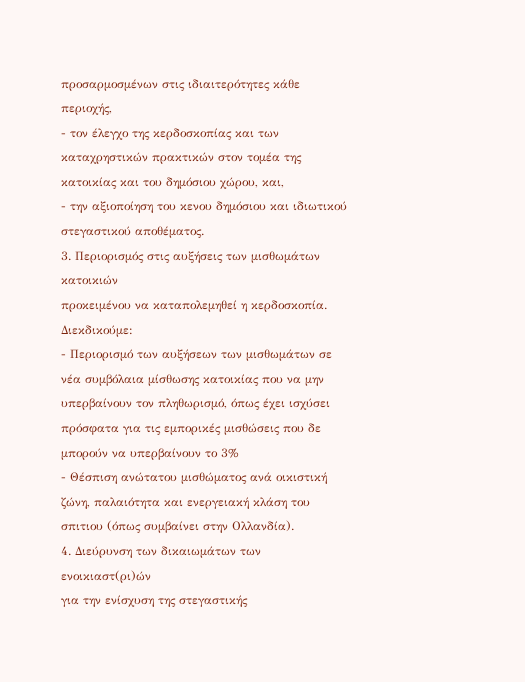προσαρμοσμένων στις ιδιαιτερότητες κάθε περιοχής,
- τον έλεγχο της κερδοσκοπίας και των καταχρηστικών πρακτικών στον τομέα της κατοικίας και του δημόσιου χώρου, και,
- την αξιοποίηση του κενου δημόσιου και ιδιωτικού στεγαστικού αποθέματος.
3. Περιορισμός στις αυξήσεις των μισθωμάτων κατοικιών
προκειμένου να καταπολεμηθεί η κερδοσκοπία. Διεκδικούμε:
- Περιορισμό των αυξήσεων των μισθωμάτων σε νέα συμβόλαια μίσθωσης κατοικίας που να μην υπερβαίνουν τον πληθωρισμό, όπως έχει ισχύσει πρόσφατα για τις εμπορικές μισθώσεις που δε μπορούν να υπερβαίνουν το 3%
- Θέσπιση ανώτατου μισθώματος ανά οικιστική ζώνη, παλαιότητα και ενεργειακή κλάση του σπιτιου (όπως συμβαίνει στην Ολλανδία).
4. Διεύρυνση των δικαιωμάτων των ενοικιαστ(ρι)ών
για την ενίσχυση της στεγαστικής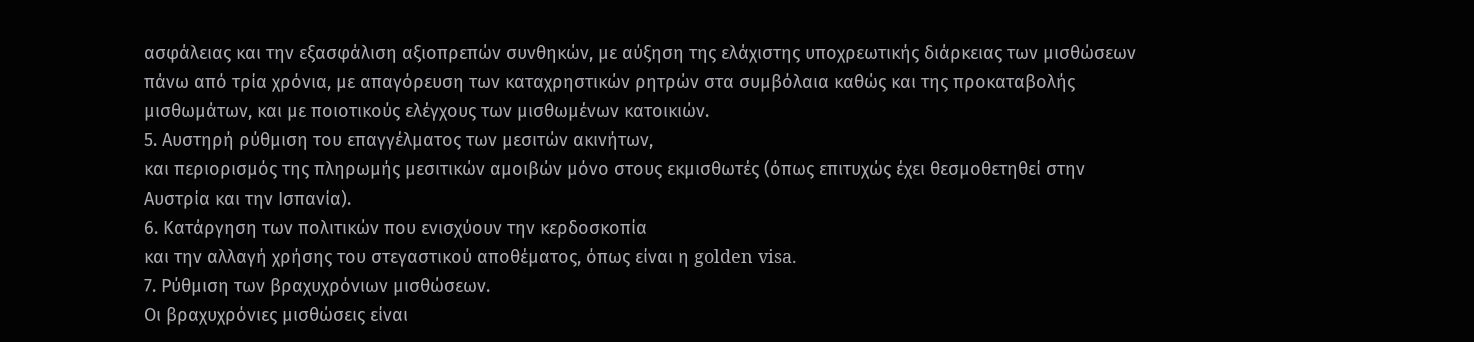ασφάλειας και την εξασφάλιση αξιοπρεπών συνθηκών, με αύξηση της ελάχιστης υποχρεωτικής διάρκειας των μισθώσεων πάνω από τρία χρόνια, με απαγόρευση των καταχρηστικών ρητρών στα συμβόλαια καθώς και της προκαταβολής μισθωμάτων, και με ποιοτικούς ελέγχους των μισθωμένων κατοικιών.
5. Αυστηρή ρύθμιση του επαγγέλματος των μεσιτών ακινήτων,
και περιορισμός της πληρωμής μεσιτικών αμοιβών μόνο στους εκμισθωτές (όπως επιτυχώς έχει θεσμοθετηθεί στην Αυστρία και την Ισπανία).
6. Κατάργηση των πολιτικών που ενισχύουν την κερδοσκοπία
και την αλλαγή χρήσης του στεγαστικού αποθέματος, όπως είναι η golden visa.
7. Ρύθμιση των βραχυχρόνιων μισθώσεων.
Οι βραχυχρόνιες μισθώσεις είναι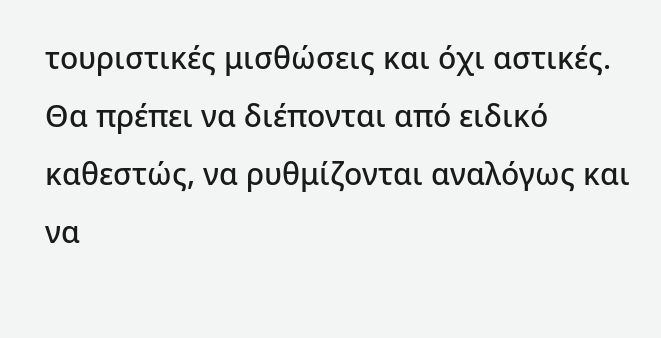τουριστικές μισθώσεις και όχι αστικές. Θα πρέπει να διέπονται από ειδικό καθεστώς, να ρυθμίζονται αναλόγως και να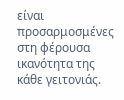είναι προσαρμοσμένες στη φέρουσα ικανότητα της κάθε γειτονιάς.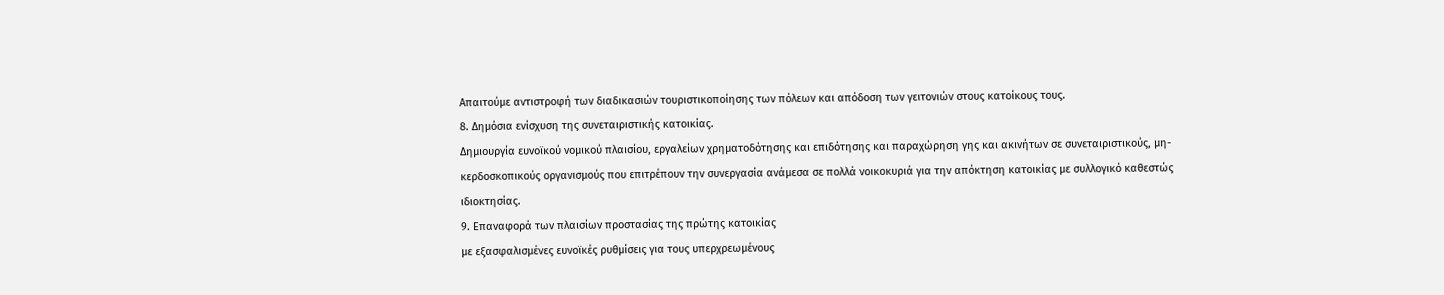Απαιτούμε αντιστροφή των διαδικασιών τουριστικοποίησης των πόλεων και απόδοση των γειτονιών στους κατοίκους τους.
8. Δημόσια ενίσχυση της συνεταιριστικής κατοικίας.
Δημιουργία ευνοϊκού νομικού πλαισίου, εργαλείων χρηματοδότησης και επιδότησης και παραχώρηση γης και ακινήτων σε συνεταιριστικούς, μη-κερδοσκοπικούς οργανισμούς που επιτρέπουν την συνεργασία ανάμεσα σε πολλά νοικοκυριά για την απόκτηση κατοικίας με συλλογικό καθεστώς ιδιοκτησίας.
9. Επαναφορά των πλαισίων προστασίας της πρώτης κατοικίας
με εξασφαλισμένες ευνοϊκές ρυθμίσεις για τους υπερχρεωμένους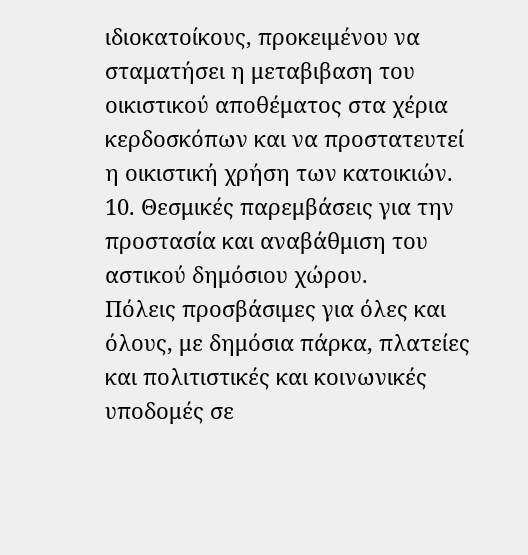ιδιοκατοίκους, προκειμένου να σταματήσει η μεταβιβαση του οικιστικού αποθέματος στα χέρια κερδοσκόπων και να προστατευτεί η οικιστική χρήση των κατοικιών.
10. Θεσμικές παρεμβάσεις για την προστασία και αναβάθμιση του αστικού δημόσιου χώρου.
Πόλεις προσβάσιμες για όλες και όλους, με δημόσια πάρκα, πλατείες και πολιτιστικές και κοινωνικές υποδομές σε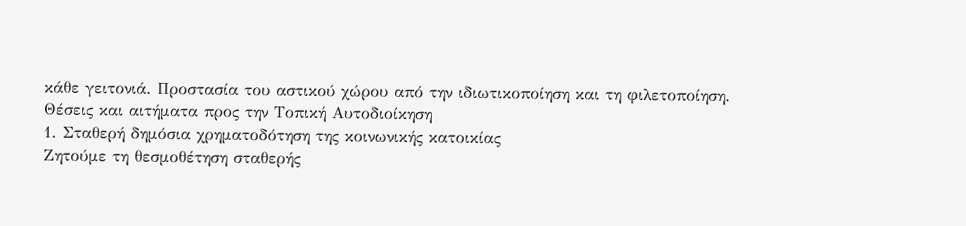κάθε γειτονιά. Προστασία του αστικού χώρου από την ιδιωτικοποίηση και τη φιλετοποίηση.
Θέσεις και αιτήματα προς την Τοπική Αυτοδιοίκηση
1. Σταθερή δημόσια χρηματοδότηση της κοινωνικής κατοικίας
Ζητούμε τη θεσμοθέτηση σταθερής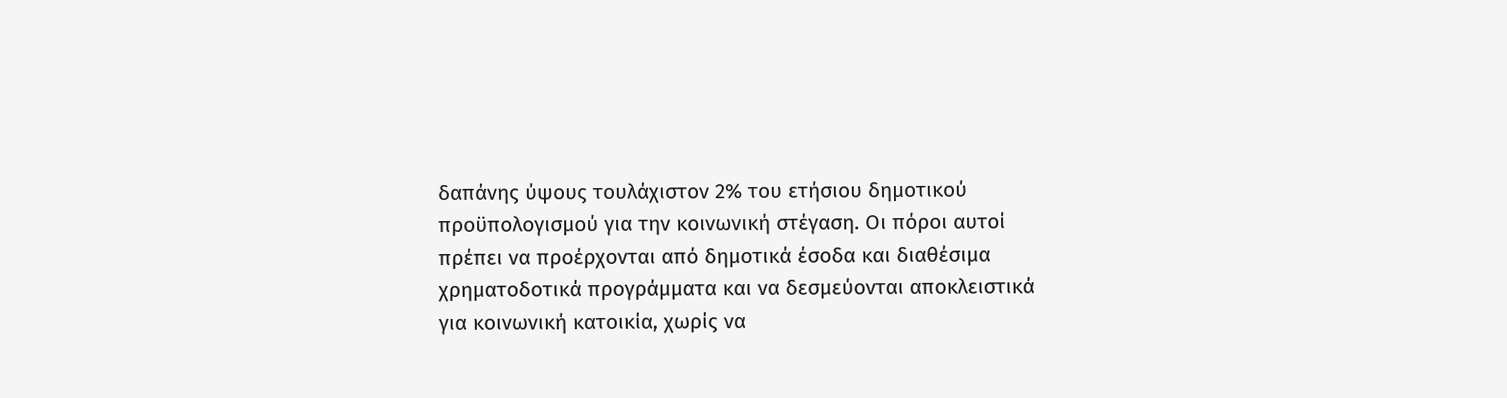δαπάνης ύψους τουλάχιστον 2% του ετήσιου δημοτικού προϋπολογισμού για την κοινωνική στέγαση. Οι πόροι αυτοί πρέπει να προέρχονται από δημοτικά έσοδα και διαθέσιμα χρηματοδοτικά προγράμματα και να δεσμεύονται αποκλειστικά για κοινωνική κατοικία, χωρίς να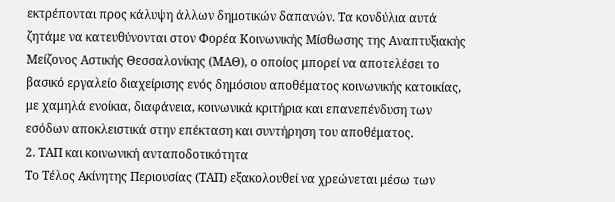εκτρέπονται προς κάλυψη άλλων δημοτικών δαπανών. Τα κονδύλια αυτά ζητάμε να κατευθύνονται στον Φορέα Κοινωνικής Μίσθωσης της Αναπτυξιακής Μείζονος Αστικής Θεσσαλονίκης (ΜΑΘ), ο οποίος μπορεί να αποτελέσει το βασικό εργαλείο διαχείρισης ενός δημόσιου αποθέματος κοινωνικής κατοικίας, με χαμηλά ενοίκια, διαφάνεια, κοινωνικά κριτήρια και επανεπένδυση των εσόδων αποκλειστικά στην επέκταση και συντήρηση του αποθέματος.
2. ΤΑΠ και κοινωνική ανταποδοτικότητα
Το Τέλος Ακίνητης Περιουσίας (ΤΑΠ) εξακολουθεί να χρεώνεται μέσω των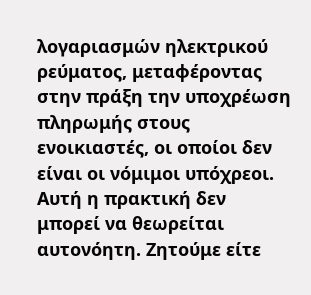λογαριασμών ηλεκτρικού ρεύματος, μεταφέροντας στην πράξη την υποχρέωση πληρωμής στους ενοικιαστές, οι οποίοι δεν είναι οι νόμιμοι υπόχρεοι. Αυτή η πρακτική δεν μπορεί να θεωρείται αυτονόητη. Ζητούμε είτε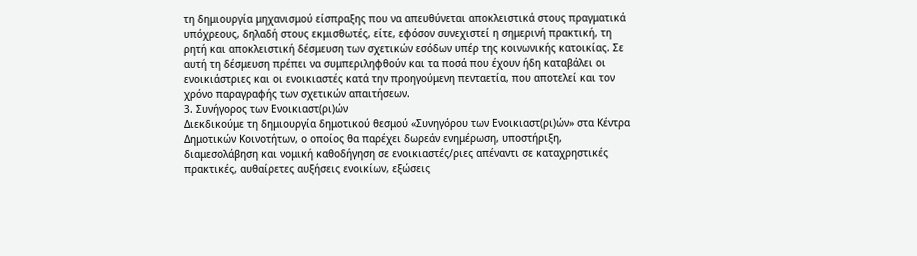τη δημιουργία μηχανισμού είσπραξης που να απευθύνεται αποκλειστικά στους πραγματικά υπόχρεους, δηλαδή στους εκμισθωτές, είτε, εφόσον συνεχιστεί η σημερινή πρακτική, τη ρητή και αποκλειστική δέσμευση των σχετικών εσόδων υπέρ της κοινωνικής κατοικίας. Σε αυτή τη δέσμευση πρέπει να συμπεριληφθούν και τα ποσά που έχουν ήδη καταβάλει οι ενοικιάστριες και οι ενοικιαστές κατά την προηγούμενη πενταετία, που αποτελεί και τον χρόνο παραγραφής των σχετικών απαιτήσεων.
3. Συνήγορος των Ενοικιαστ(ρι)ών
Διεκδικούμε τη δημιουργία δημοτικού θεσμού «Συνηγόρου των Ενοικιαστ(ρι)ών» στα Κέντρα Δημοτικών Κοινοτήτων, ο οποίος θα παρέχει δωρεάν ενημέρωση, υποστήριξη, διαμεσολάβηση και νομική καθοδήγηση σε ενοικιαστές/ριες απέναντι σε καταχρηστικές πρακτικές, αυθαίρετες αυξήσεις ενοικίων, εξώσεις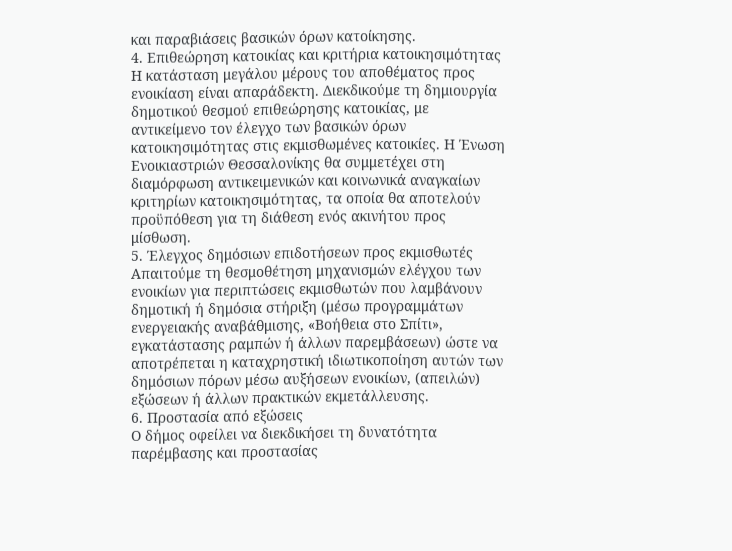και παραβιάσεις βασικών όρων κατοίκησης.
4. Επιθεώρηση κατοικίας και κριτήρια κατοικησιμότητας
Η κατάσταση μεγάλου μέρους του αποθέματος προς ενοικίαση είναι απαράδεκτη. Διεκδικούμε τη δημιουργία δημοτικού θεσμού επιθεώρησης κατοικίας, με αντικείμενο τον έλεγχο των βασικών όρων κατοικησιμότητας στις εκμισθωμένες κατοικίες. Η Ένωση Ενοικιαστριών Θεσσαλονίκης θα συμμετέχει στη διαμόρφωση αντικειμενικών και κοινωνικά αναγκαίων κριτηρίων κατοικησιμότητας, τα οποία θα αποτελούν προϋπόθεση για τη διάθεση ενός ακινήτου προς μίσθωση.
5. Έλεγχος δημόσιων επιδοτήσεων προς εκμισθωτές
Απαιτούμε τη θεσμοθέτηση μηχανισμών ελέγχου των ενοικίων για περιπτώσεις εκμισθωτών που λαμβάνουν δημοτική ή δημόσια στήριξη (μέσω προγραμμάτων ενεργειακής αναβάθμισης, «Βοήθεια στο Σπίτι», εγκατάστασης ραμπών ή άλλων παρεμβάσεων) ώστε να αποτρέπεται η καταχρηστική ιδιωτικοποίηση αυτών των δημόσιων πόρων μέσω αυξήσεων ενοικίων, (απειλών) εξώσεων ή άλλων πρακτικών εκμετάλλευσης.
6. Προστασία από εξώσεις
Ο δήμος οφείλει να διεκδικήσει τη δυνατότητα παρέμβασης και προστασίας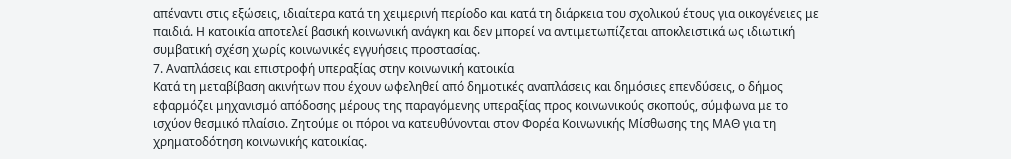απέναντι στις εξώσεις, ιδιαίτερα κατά τη χειμερινή περίοδο και κατά τη διάρκεια του σχολικού έτους για οικογένειες με παιδιά. Η κατοικία αποτελεί βασική κοινωνική ανάγκη και δεν μπορεί να αντιμετωπίζεται αποκλειστικά ως ιδιωτική συμβατική σχέση χωρίς κοινωνικές εγγυήσεις προστασίας.
7. Αναπλάσεις και επιστροφή υπεραξίας στην κοινωνική κατοικία
Κατά τη μεταβίβαση ακινήτων που έχουν ωφεληθεί από δημοτικές αναπλάσεις και δημόσιες επενδύσεις, ο δήμος εφαρμόζει μηχανισμό απόδοσης μέρους της παραγόμενης υπεραξίας προς κοινωνικούς σκοπούς, σύμφωνα με το ισχύον θεσμικό πλαίσιο. Ζητούμε οι πόροι να κατευθύνονται στον Φορέα Κοινωνικής Μίσθωσης της ΜΑΘ για τη χρηματοδότηση κοινωνικής κατοικίας.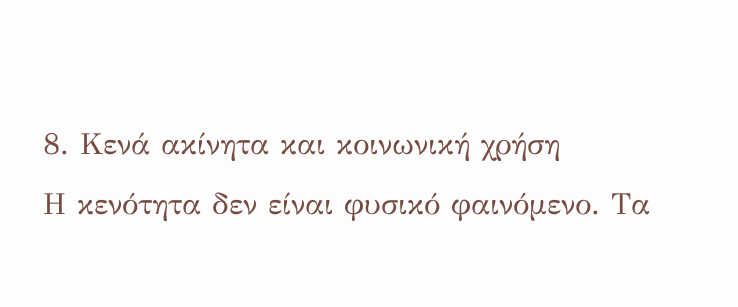8. Κενά ακίνητα και κοινωνική χρήση
Η κενότητα δεν είναι φυσικό φαινόμενο. Τα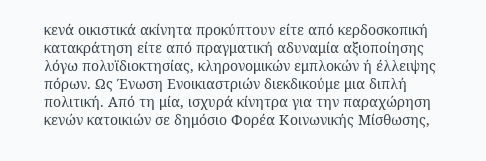κενά οικιστικά ακίνητα προκύπτουν είτε από κερδοσκοπική κατακράτηση είτε από πραγματική αδυναμία αξιοποίησης λόγω πολυϊδιοκτησίας, κληρονομικών εμπλοκών ή έλλειψης πόρων. Ως Ένωση Ενοικιαστριών διεκδικούμε μια διπλή πολιτική. Από τη μία, ισχυρά κίνητρα για την παραχώρηση κενών κατοικιών σε δημόσιο Φορέα Κοινωνικής Μίσθωσης,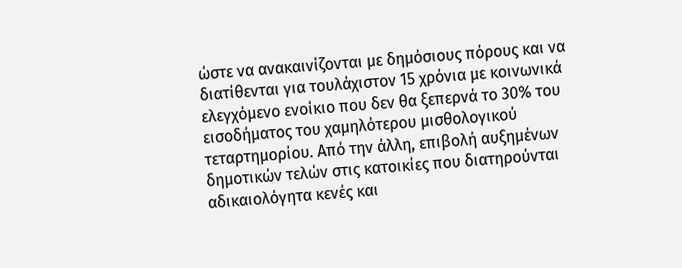ώστε να ανακαινίζονται με δημόσιους πόρους και να διατίθενται για τουλάχιστον 15 χρόνια με κοινωνικά ελεγχόμενο ενοίκιο που δεν θα ξεπερνά το 30% του εισοδήματος του χαμηλότερου μισθολογικού τεταρτημορίου. Από την άλλη, επιβολή αυξημένων δημοτικών τελών στις κατοικίες που διατηρούνται αδικαιολόγητα κενές και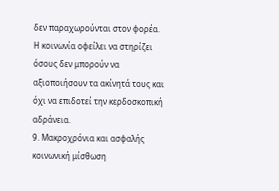δεν παραχωρούνται στον φορέα. Η κοινωνία οφείλει να στηρίζει όσους δεν μπορούν να αξιοποιήσουν τα ακίνητά τους και όχι να επιδοτεί την κερδοσκοπική αδράνεια.
9. Μακροχρόνια και ασφαλής κοινωνική μίσθωση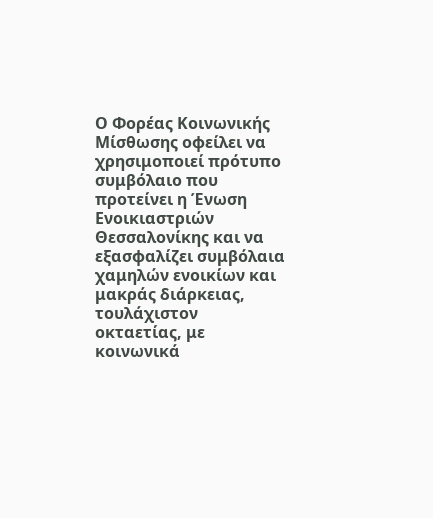Ο Φορέας Κοινωνικής Μίσθωσης οφείλει να χρησιμοποιεί πρότυπο συμβόλαιο που προτείνει η Ένωση Ενοικιαστριών Θεσσαλονίκης και να εξασφαλίζει συμβόλαια χαμηλών ενοικίων και μακράς διάρκειας, τουλάχιστον οκταετίας, με κοινωνικά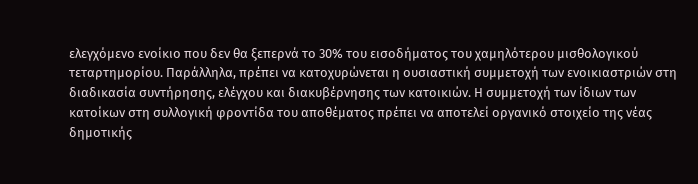ελεγχόμενο ενοίκιο που δεν θα ξεπερνά το 30% του εισοδήματος του χαμηλότερου μισθολογικού τεταρτημορίου. Παράλληλα, πρέπει να κατοχυρώνεται η ουσιαστική συμμετοχή των ενοικιαστριών στη διαδικασία συντήρησης, ελέγχου και διακυβέρνησης των κατοικιών. Η συμμετοχή των ίδιων των κατοίκων στη συλλογική φροντίδα του αποθέματος πρέπει να αποτελεί οργανικό στοιχείο της νέας δημοτικής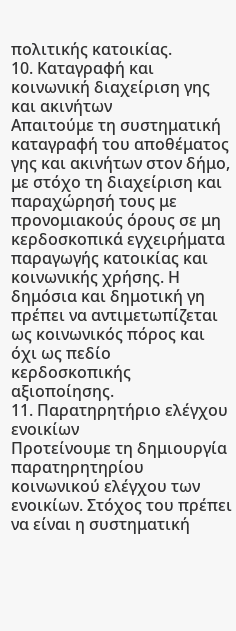πολιτικής κατοικίας.
10. Καταγραφή και κοινωνική διαχείριση γης και ακινήτων
Απαιτούμε τη συστηματική καταγραφή του αποθέματος γης και ακινήτων στον δήμο, με στόχο τη διαχείριση και παραχώρησή τους με προνομιακούς όρους σε μη κερδοσκοπικά εγχειρήματα παραγωγής κατοικίας και κοινωνικής χρήσης. Η δημόσια και δημοτική γη πρέπει να αντιμετωπίζεται ως κοινωνικός πόρος και όχι ως πεδίο κερδοσκοπικής αξιοποίησης.
11. Παρατηρητήριο ελέγχου ενοικίων
Προτείνουμε τη δημιουργία παρατηρητηρίου κοινωνικού ελέγχου των ενοικίων. Στόχος του πρέπει να είναι η συστηματική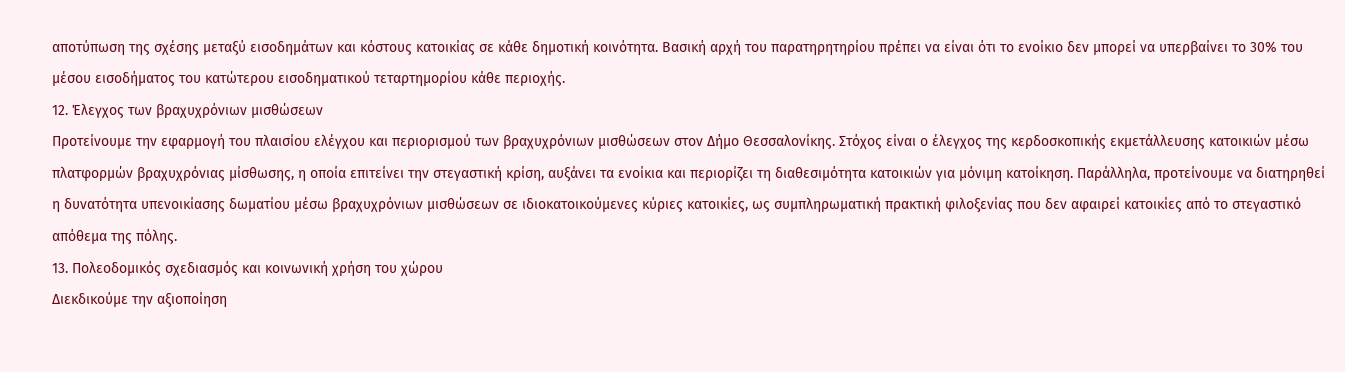αποτύπωση της σχέσης μεταξύ εισοδημάτων και κόστους κατοικίας σε κάθε δημοτική κοινότητα. Βασική αρχή του παρατηρητηρίου πρέπει να είναι ότι το ενοίκιο δεν μπορεί να υπερβαίνει το 30% του μέσου εισοδήματος του κατώτερου εισοδηματικού τεταρτημορίου κάθε περιοχής.
12. Έλεγχος των βραχυχρόνιων μισθώσεων
Προτείνουμε την εφαρμογή του πλαισίου ελέγχου και περιορισμού των βραχυχρόνιων μισθώσεων στον Δήμο Θεσσαλονίκης. Στόχος είναι ο έλεγχος της κερδοσκοπικής εκμετάλλευσης κατοικιών μέσω πλατφορμών βραχυχρόνιας μίσθωσης, η οποία επιτείνει την στεγαστική κρίση, αυξάνει τα ενοίκια και περιορίζει τη διαθεσιμότητα κατοικιών για μόνιμη κατοίκηση. Παράλληλα, προτείνουμε να διατηρηθεί η δυνατότητα υπενοικίασης δωματίου μέσω βραχυχρόνιων μισθώσεων σε ιδιοκατοικούμενες κύριες κατοικίες, ως συμπληρωματική πρακτική φιλοξενίας που δεν αφαιρεί κατοικίες από το στεγαστικό απόθεμα της πόλης.
13. Πολεοδομικός σχεδιασμός και κοινωνική χρήση του χώρου
Διεκδικούμε την αξιοποίηση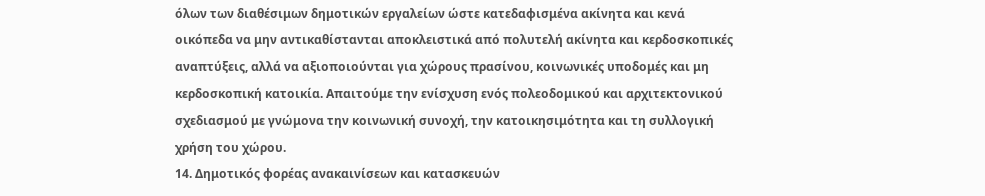όλων των διαθέσιμων δημοτικών εργαλείων ώστε κατεδαφισμένα ακίνητα και κενά οικόπεδα να μην αντικαθίστανται αποκλειστικά από πολυτελή ακίνητα και κερδοσκοπικές αναπτύξεις, αλλά να αξιοποιούνται για χώρους πρασίνου, κοινωνικές υποδομές και μη κερδοσκοπική κατοικία. Απαιτούμε την ενίσχυση ενός πολεοδομικού και αρχιτεκτονικού σχεδιασμού με γνώμονα την κοινωνική συνοχή, την κατοικησιμότητα και τη συλλογική χρήση του χώρου.
14. Δημοτικός φορέας ανακαινίσεων και κατασκευών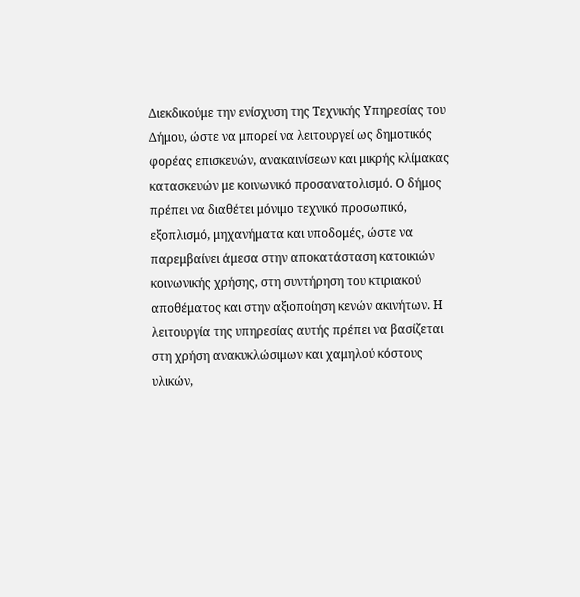Διεκδικούμε την ενίσχυση της Τεχνικής Υπηρεσίας του Δήμου, ώστε να μπορεί να λειτουργεί ως δημοτικός φορέας επισκευών, ανακαινίσεων και μικρής κλίμακας κατασκευών με κοινωνικό προσανατολισμό. Ο δήμος πρέπει να διαθέτει μόνιμο τεχνικό προσωπικό, εξοπλισμό, μηχανήματα και υποδομές, ώστε να παρεμβαίνει άμεσα στην αποκατάσταση κατοικιών κοινωνικής χρήσης, στη συντήρηση του κτιριακού αποθέματος και στην αξιοποίηση κενών ακινήτων. Η λειτουργία της υπηρεσίας αυτής πρέπει να βασίζεται στη χρήση ανακυκλώσιμων και χαμηλού κόστους υλικών,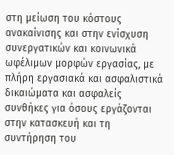στη μείωση του κόστους ανακαίνισης και στην ενίσχυση συνεργατικών και κοινωνικά ωφέλιμων μορφών εργασίας, με πλήρη εργασιακά και ασφαλιστικά δικαιώματα και ασφαλείς συνθήκες για όσους εργάζονται στην κατασκευή και τη συντήρηση του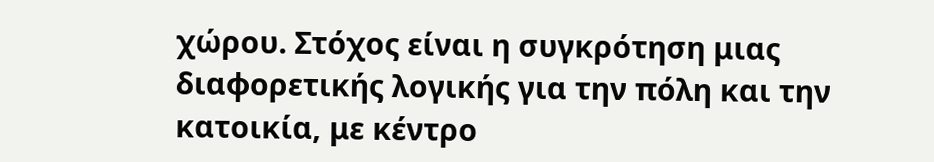χώρου. Στόχος είναι η συγκρότηση μιας διαφορετικής λογικής για την πόλη και την κατοικία, με κέντρο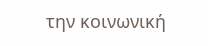την κοινωνική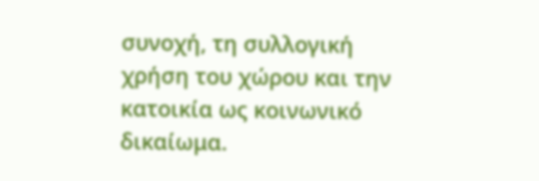συνοχή, τη συλλογική χρήση του χώρου και την κατοικία ως κοινωνικό δικαίωμα.